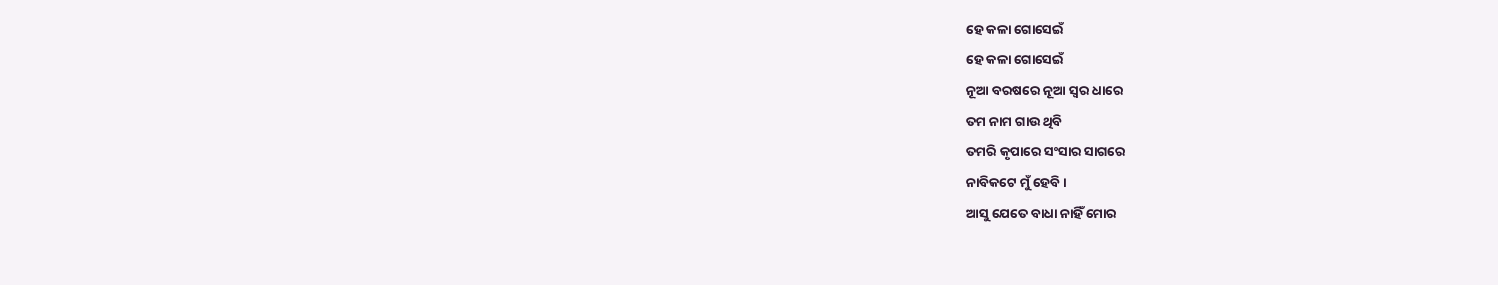ହେ କଳା ଗୋସେଇଁ
ହେ କଳା ଗୋସେଇଁ
ନୂଆ ବରଷରେ ନୂଆ ସ୍ୱର ଧାରେ
ତମ ନାମ ଗାଉ ଥିବି
ତମରି କୃପାରେ ସଂସାର ସାଗରେ
ନାବିକଟେ ମୁଁ ହେବି ।
ଆସୁ ଯେତେ ବାଧା ନାହିଁ ମୋର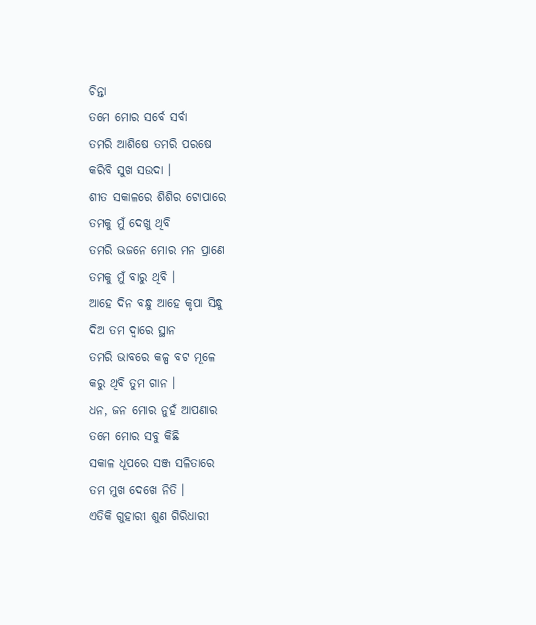ଚିନ୍ତା
ତମେ ମୋର ସର୍ବେ ସର୍ବା
ତମରି ଆଶିଷେ ତମରି ପରଷେ
କରିବି ସୁଖ ସଉଦା ।
ଶୀତ ସକାଳରେ ଶିଶିର ଟୋପାରେ
ତମକୁ ମୁଁ ଦେଖୁ ଥିବି
ତମରି ଭଜନେ ମୋର ମନ ପ୍ରାଣେ
ତମକୁ ମୁଁ ବାରୁ ଥିବି ।
ଆହେ ଦିନ ବନ୍ଧୁ ଆହେ କୃପା ସିନ୍ଧୁ
ଦିଅ ତମ ଦ୍ୱାରେ ସ୍ଥାନ
ତମରି ଭାବରେ କଳ୍ପ ବଟ ମୂଳେ
କରୁ ଥିବି ତୁମ ଗାନ ।
ଧନ, ଜନ ମୋର ନୁହଁ ଆପଣାର
ତମେ ମୋର ସବୁ କିଛି
ସକାଳ ଧୂପରେ ସଞ୍ଜ ସଳିତାରେ
ତମ ମୁଖ ଦେଖେ ନିତି ।
ଏତିକି ଗୁହାରୀ ଶୁଣ ଗିରିଧାରୀ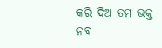କରି ଦିଅ ତମ ଭକ୍ତ
ନବ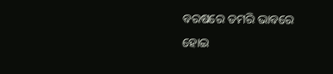ବରଷରେ ତମରି ଭାବରେ
ହୋଇ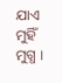ଯାଏ ମୁହିଁ ମୁଗ୍ଧ ।